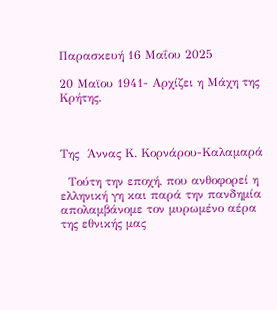Παρασκευή 16 Μαΐου 2025

20 Μαϊου 1941- Αρχίζει η Μάχη της Κρήτης.



Της  Άννας Κ. Κορνάρου-Καλαμαρά

  Τούτη την εποχή, που ανθοφορεί η ελληνική γη και παρά την πανδημία απολαμβάνομε τον μυρωμένο αέρα της εθνικής μας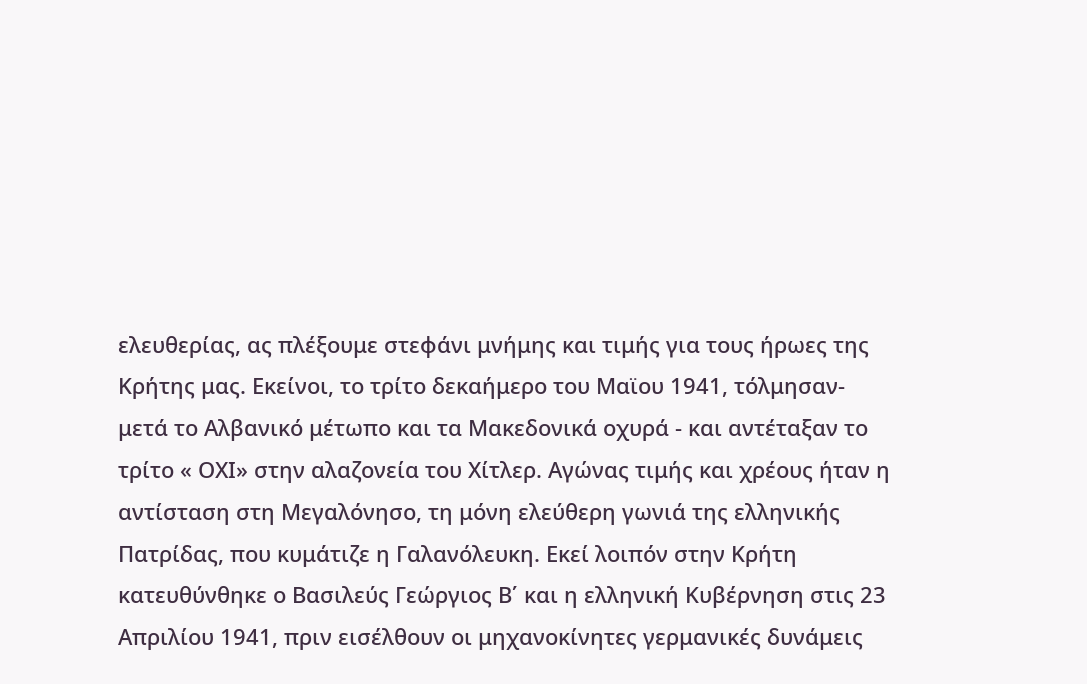ελευθερίας, ας πλέξουμε στεφάνι μνήμης και τιμής για τους ήρωες της Κρήτης μας. Εκείνοι, το τρίτο δεκαήμερο του Μαϊου 1941, τόλμησαν- μετά το Αλβανικό μέτωπο και τα Μακεδονικά οχυρά - και αντέταξαν το τρίτο « ΟΧΙ» στην αλαζονεία του Χίτλερ. Αγώνας τιμής και χρέους ήταν η αντίσταση στη Μεγαλόνησο, τη μόνη ελεύθερη γωνιά της ελληνικής Πατρίδας, που κυμάτιζε η Γαλανόλευκη. Εκεί λοιπόν στην Κρήτη κατευθύνθηκε ο Βασιλεύς Γεώργιος Β΄ και η ελληνική Κυβέρνηση στις 23 Απριλίου 1941, πριν εισέλθουν οι μηχανοκίνητες γερμανικές δυνάμεις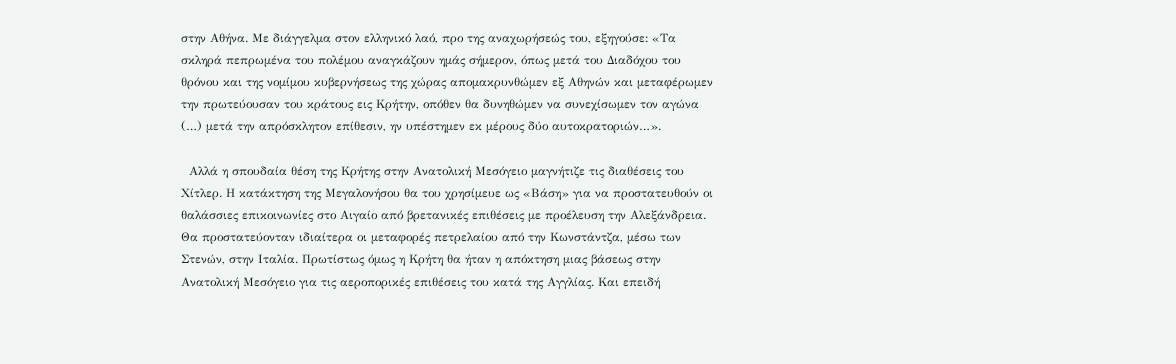στην Αθήνα. Με διάγγελμα στον ελληνικό λαό, προ της αναχωρήσεώς του, εξηγούσε: «Τα σκληρά πεπρωμένα του πολέμου αναγκάζουν ημάς σήμερον, όπως μετά του Διαδόχου του θρόνου και της νομίμου κυβερνήσεως της χώρας απομακρυνθώμεν εξ Αθηνών και μεταφέρωμεν την πρωτεύουσαν του κράτους εις Κρήτην, οπόθεν θα δυνηθώμεν να συνεχίσωμεν τον αγώνα (…) μετά την απρόσκλητον επίθεσιν, ην υπέστημεν εκ μέρους δύο αυτοκρατοριών…».

  Αλλά η σπουδαία θέση της Κρήτης στην Ανατολική Μεσόγειο μαγνήτιζε τις διαθέσεις του Χίτλερ. Η κατάκτηση της Μεγαλονήσου θα του χρησίμευε ως «Βάση» για να προστατευθούν οι θαλάσσιες επικοινωνίες στο Αιγαίο από βρετανικές επιθέσεις με προέλευση την Αλεξάνδρεια. Θα προστατεύονταν ιδιαίτερα οι μεταφορές πετρελαίου από την Κωνστάντζα, μέσω των Στενών, στην Ιταλία. Πρωτίστως όμως η Κρήτη θα ήταν η απόκτηση μιας βάσεως στην Ανατολική Μεσόγειο για τις αεροπορικές επιθέσεις του κατά της Αγγλίας. Και επειδή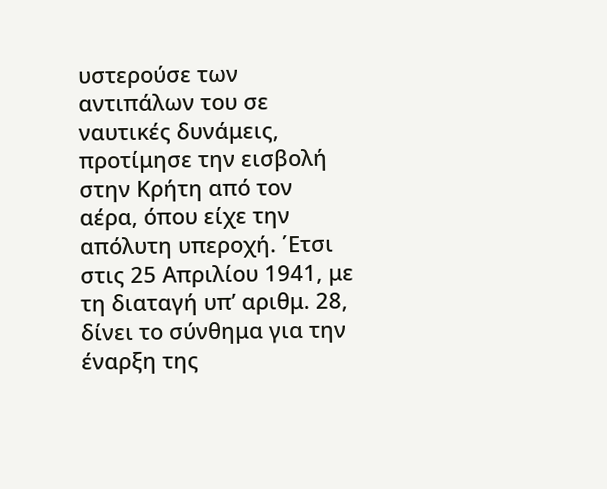υστερούσε των αντιπάλων του σε ναυτικές δυνάμεις, προτίμησε την εισβολή στην Κρήτη από τον αέρα, όπου είχε την απόλυτη υπεροχή. ΄Ετσι στις 25 Απριλίου 1941, με τη διαταγή υπ’ αριθμ. 28, δίνει το σύνθημα για την έναρξη της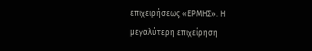επιχειρήσεως «ΕΡΜΗΣ». Η μεγαλύτερη επιχείρηση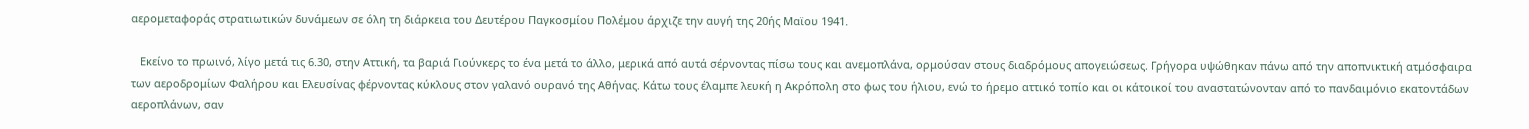αερομεταφοράς στρατιωτικών δυνάμεων σε όλη τη διάρκεια του Δευτέρου Παγκοσμίου Πολέμου άρχιζε την αυγή της 20ής Μαϊου 1941.

   Εκείνο το πρωινό, λίγο μετά τις 6.30, στην Αττική, τα βαριά Γιούνκερς το ένα μετά το άλλο, μερικά από αυτά σέρνοντας πίσω τους και ανεμοπλάνα, ορμούσαν στους διαδρόμους απογειώσεως. Γρήγορα υψώθηκαν πάνω από την αποπνικτική ατμόσφαιρα των αεροδρομίων Φαλήρου και Ελευσίνας φέρνοντας κύκλους στον γαλανό ουρανό της Αθήνας. Κάτω τους έλαμπε λευκή η Ακρόπολη στο φως του ήλιου, ενώ το ήρεμο αττικό τοπίο και οι κάτοικοί του αναστατώνονταν από το πανδαιμόνιο εκατοντάδων αεροπλάνων, σαν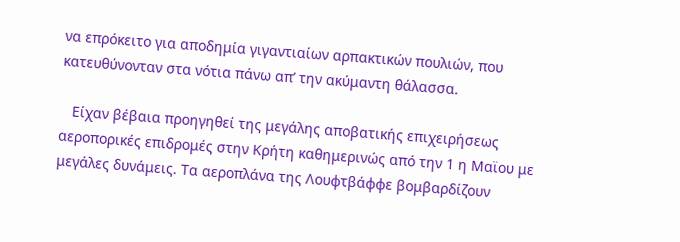να επρόκειτο για αποδημία γιγαντιαίων αρπακτικών πουλιών, που κατευθύνονταν στα νότια πάνω απ’ την ακύμαντη θάλασσα.

   Είχαν βέβαια προηγηθεί της μεγάλης αποβατικής επιχειρήσεως αεροπορικές επιδρομές στην Κρήτη καθημερινώς από την 1 η Μαϊου με μεγάλες δυνάμεις. Τα αεροπλάνα της Λουφτβάφφε βομβαρδίζουν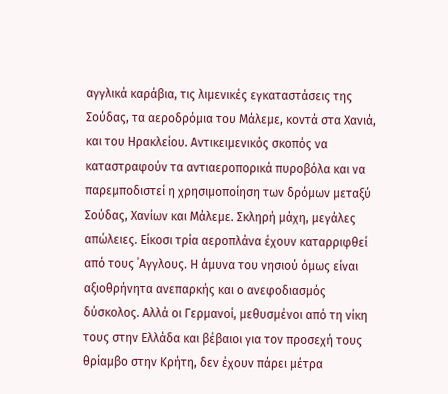αγγλικά καράβια, τις λιμενικές εγκαταστάσεις της Σούδας, τα αεροδρόμια του Μάλεμε, κοντά στα Χανιά, και του Ηρακλείου. Αντικειμενικός σκοπός να καταστραφούν τα αντιαεροπορικά πυροβόλα και να παρεμποδιστεί η χρησιμοποίηση των δρόμων μεταξύ Σούδας, Χανίων και Μάλεμε. Σκληρή μάχη, μεγάλες απώλειες. Είκοσι τρία αεροπλάνα έχουν καταρριφθεί από τους ΄Αγγλους. Η άμυνα του νησιού όμως είναι αξιοθρήνητα ανεπαρκής και ο ανεφοδιασμός δύσκολος. Αλλά οι Γερμανοί, μεθυσμένοι από τη νίκη τους στην Ελλάδα και βέβαιοι για τον προσεχή τους θρίαμβο στην Κρήτη, δεν έχουν πάρει μέτρα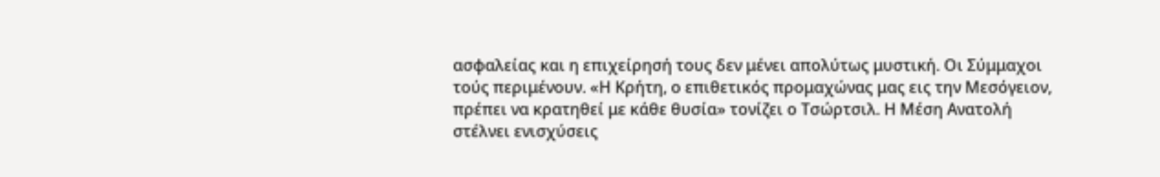ασφαλείας και η επιχείρησή τους δεν μένει απολύτως μυστική. Οι Σύμμαχοι τούς περιμένουν. «Η Κρήτη, ο επιθετικός προμαχώνας μας εις την Μεσόγειον, πρέπει να κρατηθεί με κάθε θυσία» τονίζει ο Τσώρτσιλ. Η Μέση Ανατολή στέλνει ενισχύσεις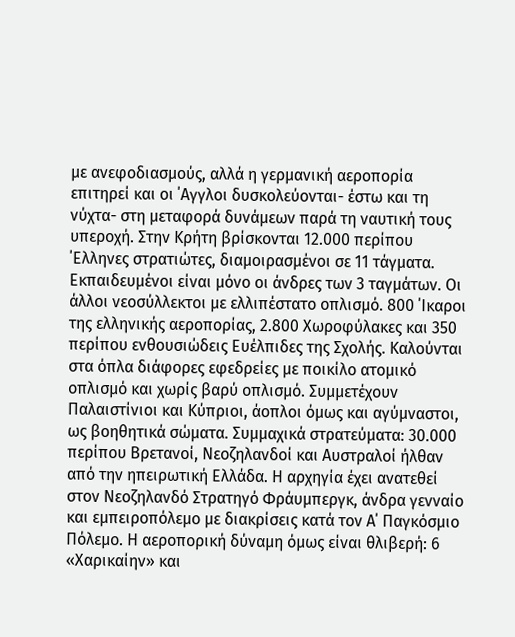με ανεφοδιασμούς, αλλά η γερμανική αεροπορία επιτηρεί και οι ΄Αγγλοι δυσκολεύονται- έστω και τη νύχτα- στη μεταφορά δυνάμεων παρά τη ναυτική τους υπεροχή. Στην Κρήτη βρίσκονται 12.000 περίπου ΄Ελληνες στρατιώτες, διαμοιρασμένοι σε 11 τάγματα. Εκπαιδευμένοι είναι μόνο οι άνδρες των 3 ταγμάτων. Οι άλλοι νεοσύλλεκτοι με ελλιπέστατο οπλισμό. 800 ΄Ικαροι της ελληνικής αεροπορίας, 2.800 Χωροφύλακες και 350 περίπου ενθουσιώδεις Ευέλπιδες της Σχολής. Καλούνται στα όπλα διάφορες εφεδρείες με ποικίλο ατομικό οπλισμό και χωρίς βαρύ οπλισμό. Συμμετέχουν Παλαιστίνιοι και Κύπριοι, άοπλοι όμως και αγύμναστοι, ως βοηθητικά σώματα. Συμμαχικά στρατεύματα: 30.000 περίπου Βρετανοί, Νεοζηλανδοί και Αυστραλοί ήλθαν από την ηπειρωτική Ελλάδα. Η αρχηγία έχει ανατεθεί στον Νεοζηλανδό Στρατηγό Φράυμπεργκ, άνδρα γενναίο και εμπειροπόλεμο με διακρίσεις κατά τον Α΄ Παγκόσμιο Πόλεμο. Η αεροπορική δύναμη όμως είναι θλιβερή: 6 «Χαρικαίην» και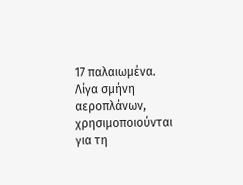17 παλαιωμένα. Λίγα σμήνη αεροπλάνων, χρησιμοποιούνται για τη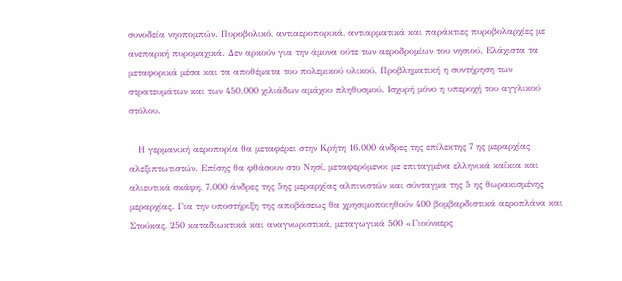συνοδεία νηοπομπών. Πυροβολικό, αντιαεροπορικά, αντιαρματικά και παράκτιες πυροβολαρχίες με ανεπαρκή πυρομαχικά. Δεν αρκούν για την άμυνα ούτε των αεροδρομίων του νησιού. Ελάχιστα τα μεταφορικά μέσα και τα αποθέματα του πολεμικού υλικού. Προβληματική η συντήρηση των στρατευμάτων και των 450.000 χιλιάδων αμάχου πληθυσμού. Ισχυρή μόνο η υπεροχή του αγγλικού στόλου.

   Η γερμανική αεροπορία θα μεταφέρει στην Κρήτη 16.000 άνδρες της επίλεκτης 7 ης μεραρχίας αλεξιπτωτιστών. Επίσης θα φθάσουν στο Νησί, μεταφερόμενοι με επιταγμένα ελληνικά καΐκια και αλιευτικά σκάφη, 7.000 άνδρες της 5ης μεραρχίας αλπινιστών και σύνταγμα της 5 ης θωρακισμένης μεραρχίας. Για την υποστήριξη της αποβάσεως θα χρησιμοποιηθούν 400 βομβαρδιστικά αεροπλάνα και Στούκας, 250 καταδιωκτικά και αναγνωριστικά, μεταγωγικά 500 «Γιούνκερς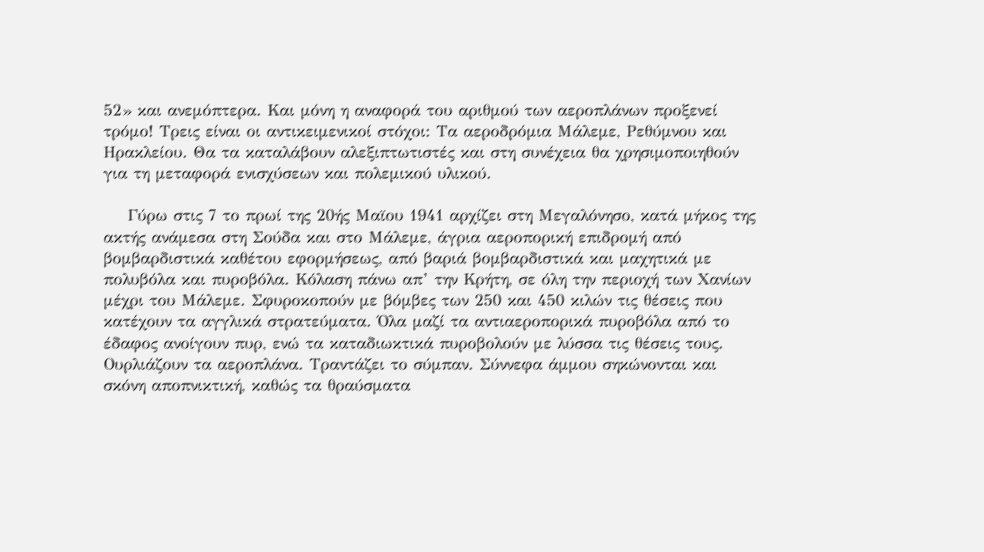52» και ανεμόπτερα. Και μόνη η αναφορά του αριθμού των αεροπλάνων προξενεί τρόμο! Τρεις είναι οι αντικειμενικοί στόχοι: Τα αεροδρόμια Μάλεμε, Ρεθύμνου και Ηρακλείου. Θα τα καταλάβουν αλεξιπτωτιστές και στη συνέχεια θα χρησιμοποιηθούν για τη μεταφορά ενισχύσεων και πολεμικού υλικού.

    Γύρω στις 7 το πρωί της 20ής Μαϊου 1941 αρχίζει στη Μεγαλόνησο, κατά μήκος της ακτής ανάμεσα στη Σούδα και στο Μάλεμε, άγρια αεροπορική επιδρομή από βομβαρδιστικά καθέτου εφορμήσεως, από βαριά βομβαρδιστικά και μαχητικά με πολυβόλα και πυροβόλα. Κόλαση πάνω απ’ την Κρήτη, σε όλη την περιοχή των Χανίων μέχρι του Μάλεμε. Σφυροκοπούν με βόμβες των 250 και 450 κιλών τις θέσεις που κατέχουν τα αγγλικά στρατεύματα. Όλα μαζί τα αντιαεροπορικά πυροβόλα από το έδαφος ανοίγουν πυρ, ενώ τα καταδιωκτικά πυροβολούν με λύσσα τις θέσεις τους. Ουρλιάζουν τα αεροπλάνα. Τραντάζει το σύμπαν. Σύννεφα άμμου σηκώνονται και σκόνη αποπνικτική, καθώς τα θραύσματα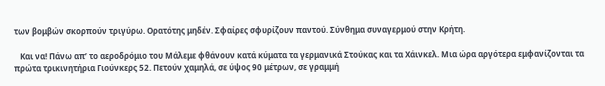των βομβών σκορπούν τριγύρω. Ορατότης μηδέν. Σφαίρες σφυρίζουν παντού. Σύνθημα συναγερμού στην Κρήτη.

   Και να! Πάνω απ’ το αεροδρόμιο του Μάλεμε φθάνουν κατά κύματα τα γερμανικά Στούκας και τα Χάινκελ. Μια ώρα αργότερα εμφανίζονται τα πρώτα τρικινητήρια Γιούνκερς 52. Πετούν χαμηλά, σε ύψος 90 μέτρων, σε γραμμή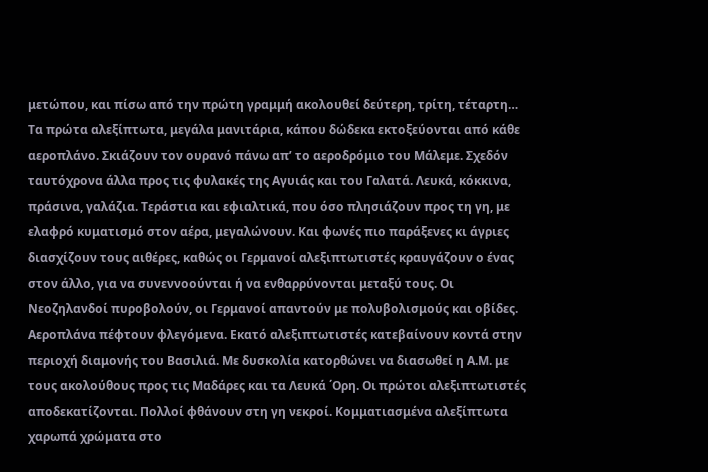μετώπου, και πίσω από την πρώτη γραμμή ακολουθεί δεύτερη, τρίτη, τέταρτη… Τα πρώτα αλεξίπτωτα, μεγάλα μανιτάρια, κάπου δώδεκα εκτοξεύονται από κάθε αεροπλάνο. Σκιάζουν τον ουρανό πάνω απ’ το αεροδρόμιο του Μάλεμε. Σχεδόν ταυτόχρονα άλλα προς τις φυλακές της Αγυιάς και του Γαλατά. Λευκά, κόκκινα, πράσινα, γαλάζια. Τεράστια και εφιαλτικά, που όσο πλησιάζουν προς τη γη, με ελαφρό κυματισμό στον αέρα, μεγαλώνουν. Και φωνές πιο παράξενες κι άγριες διασχίζουν τους αιθέρες, καθώς οι Γερμανοί αλεξιπτωτιστές κραυγάζουν ο ένας στον άλλο, για να συνεννοούνται ή να ενθαρρύνονται μεταξύ τους. Οι Νεοζηλανδοί πυροβολούν, οι Γερμανοί απαντούν με πολυβολισμούς και οβίδες. Αεροπλάνα πέφτουν φλεγόμενα. Εκατό αλεξιπτωτιστές κατεβαίνουν κοντά στην περιοχή διαμονής του Βασιλιά. Με δυσκολία κατορθώνει να διασωθεί η Α.Μ. με τους ακολούθους προς τις Μαδάρες και τα Λευκά ΄Ορη. Οι πρώτοι αλεξιπτωτιστές αποδεκατίζονται. Πολλοί φθάνουν στη γη νεκροί. Κομματιασμένα αλεξίπτωτα χαρωπά χρώματα στο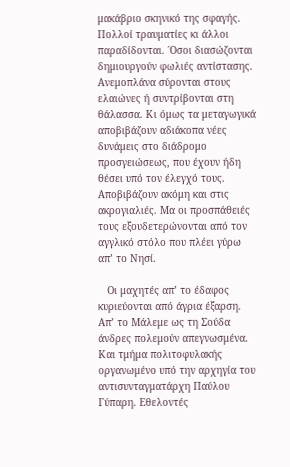μακάβριο σκηνικό της σφαγής. Πολλοί τραυματίες κι άλλοι παραδίδονται. ΄Οσοι διασώζονται δημιουργούν φωλιές αντίστασης. Ανεμοπλάνα σύρονται στους ελαιώνες ή συντρίβονται στη θάλασσα. Κι όμως τα μεταγωγικά αποβιβάζουν αδιάκοπα νέες δυνάμεις στο διάδρομο προσγειώσεως, που έχουν ήδη θέσει υπό τον έλεγχό τους. Αποβιβάζουν ακόμη και στις ακρογιαλιές. Μα οι προσπάθειές τους εξουδετερώνονται από τον αγγλικό στόλο που πλέει γύρω απ’ το Νησί.

   Οι μαχητές απ’ το έδαφος κυριεύονται από άγρια έξαρση. Απ’ το Μάλεμε ως τη Σούδα άνδρες πολεμούν απεγνωσμένα. Και τμήμα πολιτοφυλακής οργανωμένο υπό την αρχηγία του αντισυνταγματάρχη Παύλου Γύπαρη. Εθελοντές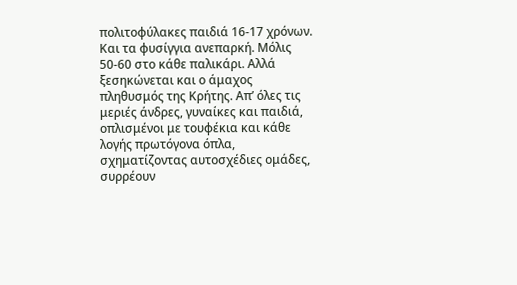πολιτοφύλακες παιδιά 16-17 χρόνων. Και τα φυσίγγια ανεπαρκή. Μόλις 50-60 στο κάθε παλικάρι. Αλλά ξεσηκώνεται και ο άμαχος πληθυσμός της Κρήτης. Απ’ όλες τις μεριές άνδρες, γυναίκες και παιδιά, οπλισμένοι με τουφέκια και κάθε λογής πρωτόγονα όπλα, σχηματίζοντας αυτοσχέδιες ομάδες, συρρέουν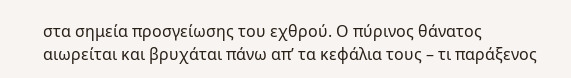στα σημεία προσγείωσης του εχθρού. Ο πύρινος θάνατος αιωρείται και βρυχάται πάνω απ’ τα κεφάλια τους – τι παράξενος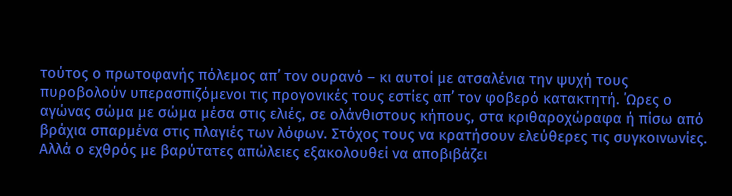τούτος ο πρωτοφανής πόλεμος απ’ τον ουρανό – κι αυτοί με ατσαλένια την ψυχή τους πυροβολούν υπερασπιζόμενοι τις προγονικές τους εστίες απ’ τον φοβερό κατακτητή. ΄Ωρες ο αγώνας σώμα με σώμα μέσα στις ελιές, σε ολάνθιστους κήπους, στα κριθαροχώραφα ή πίσω από βράχια σπαρμένα στις πλαγιές των λόφων. Στόχος τους να κρατήσουν ελεύθερες τις συγκοινωνίες. Αλλά ο εχθρός με βαρύτατες απώλειες εξακολουθεί να αποβιβάζει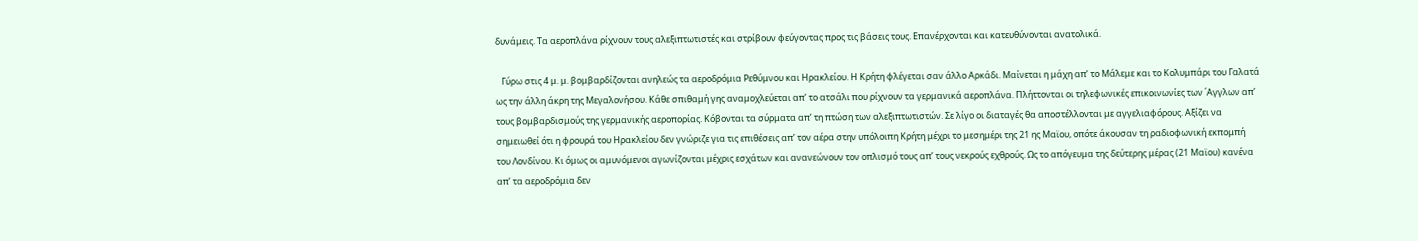δυνάμεις. Τα αεροπλάνα ρίχνουν τους αλεξιπτωτιστές και στρίβουν φεύγοντας προς τις βάσεις τους. Επανέρχονται και κατευθύνονται ανατολικά.

   Γύρω στις 4 μ. μ. βομβαρδίζονται ανηλεώς τα αεροδρόμια Ρεθύμνου και Ηρακλείου. Η Κρήτη φλέγεται σαν άλλο Αρκάδι. Μαίνεται η μάχη απ’ το Μάλεμε και το Κολυμπάρι του Γαλατά ως την άλλη άκρη της Μεγαλονήσου. Κάθε σπιθαμή γης αναμοχλεύεται απ’ το ατσάλι που ρίχνουν τα γερμανικά αεροπλάνα. Πλήττονται οι τηλεφωνικές επικοινωνίες των ΄Αγγλων απ’ τους βομβαρδισμούς της γερμανικής αεροπορίας. Κόβονται τα σύρματα απ’ τη πτώση των αλεξιπτωτιστών. Σε λίγο οι διαταγές θα αποστέλλονται με αγγελιαφόρους. Αξίζει να σημειωθεί ότι η φρουρά του Ηρακλείου δεν γνώριζε για τις επιθέσεις απ’ τον αέρα στην υπόλοιπη Κρήτη μέχρι το μεσημέρι της 21 ης Μαϊου, οπότε άκουσαν τη ραδιοφωνική εκπομπή του Λονδίνου. Κι όμως οι αμυνόμενοι αγωνίζονται μέχρις εσχάτων και ανανεώνουν τον οπλισμό τους απ’ τους νεκρούς εχθρούς. Ως το απόγευμα της δεύτερης μέρας (21 Μαϊου) κανένα απ’ τα αεροδρόμια δεν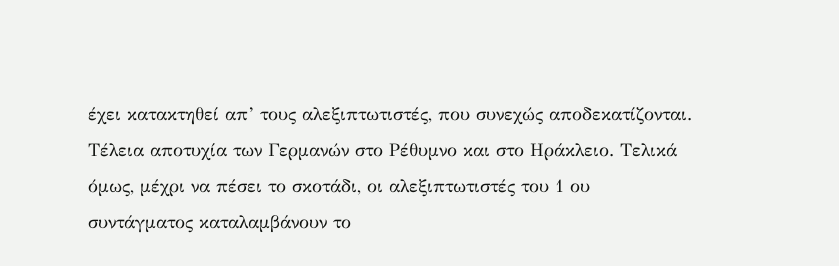έχει κατακτηθεί απ’ τους αλεξιπτωτιστές, που συνεχώς αποδεκατίζονται. Τέλεια αποτυχία των Γερμανών στο Ρέθυμνο και στο Ηράκλειο. Τελικά όμως, μέχρι να πέσει το σκοτάδι, οι αλεξιπτωτιστές του 1 ου συντάγματος καταλαμβάνουν το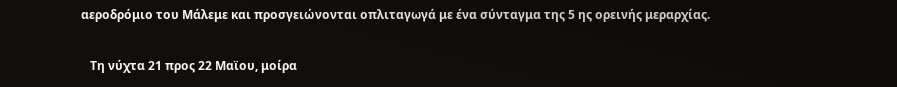αεροδρόμιο του Μάλεμε και προσγειώνονται οπλιταγωγά με ένα σύνταγμα της 5 ης ορεινής μεραρχίας.

   Τη νύχτα 21 προς 22 Μαϊου, μοίρα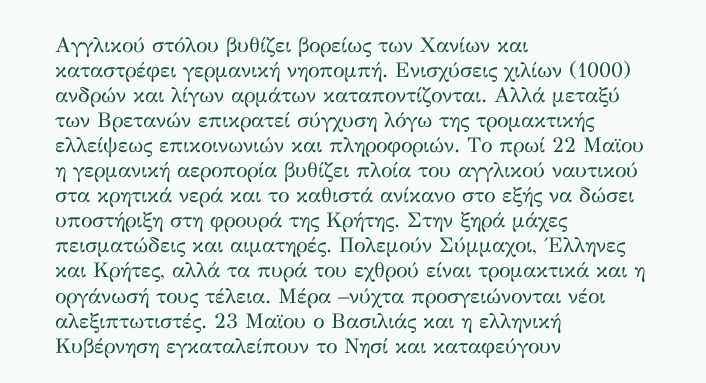Αγγλικού στόλου βυθίζει βορείως των Χανίων και καταστρέφει γερμανική νηοπομπή. Ενισχύσεις χιλίων (1000) ανδρών και λίγων αρμάτων καταποντίζονται. Αλλά μεταξύ των Βρετανών επικρατεί σύγχυση λόγω της τρομακτικής ελλείψεως επικοινωνιών και πληροφοριών. Το πρωί 22 Μαϊου η γερμανική αεροπορία βυθίζει πλοία του αγγλικού ναυτικού στα κρητικά νερά και το καθιστά ανίκανο στο εξής να δώσει υποστήριξη στη φρουρά της Κρήτης. Στην ξηρά μάχες πεισματώδεις και αιματηρές. Πολεμούν Σύμμαχοι, ΄Ελληνες και Κρήτες, αλλά τα πυρά του εχθρού είναι τρομακτικά και η οργάνωσή τους τέλεια. Μέρα –νύχτα προσγειώνονται νέοι αλεξιπτωτιστές. 23 Μαϊου ο Βασιλιάς και η ελληνική Κυβέρνηση εγκαταλείπουν το Νησί και καταφεύγουν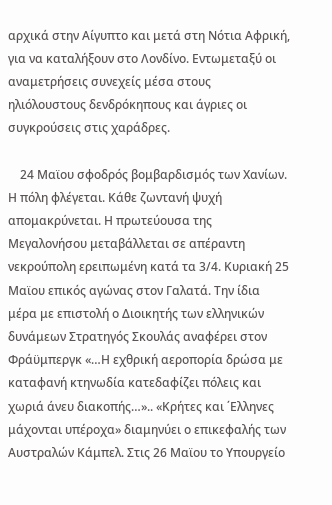αρχικά στην Αίγυπτο και μετά στη Νότια Αφρική, για να καταλήξουν στο Λονδίνο. Εντωμεταξύ οι αναμετρήσεις συνεχείς μέσα στους ηλιόλουστους δενδρόκηπους και άγριες οι συγκρούσεις στις χαράδρες.

    24 Μαϊου σφοδρός βομβαρδισμός των Χανίων. Η πόλη φλέγεται. Κάθε ζωντανή ψυχή απομακρύνεται. Η πρωτεύουσα της Μεγαλονήσου μεταβάλλεται σε απέραντη νεκρούπολη ερειπωμένη κατά τα 3/4. Κυριακή 25 Μαϊου επικός αγώνας στον Γαλατά. Την ίδια μέρα με επιστολή ο Διοικητής των ελληνικών δυνάμεων Στρατηγός Σκουλάς αναφέρει στον Φράϋμπεργκ «…Η εχθρική αεροπορία δρώσα με καταφανή κτηνωδία κατεδαφίζει πόλεις και χωριά άνευ διακοπής…».. «Κρήτες και ΄Ελληνες μάχονται υπέροχα» διαμηνύει ο επικεφαλής των Αυστραλών Κάμπελ. Στις 26 Μαϊου το Υπουργείο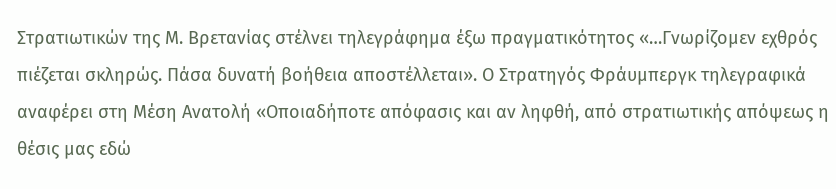Στρατιωτικών της Μ. Βρετανίας στέλνει τηλεγράφημα έξω πραγματικότητος «…Γνωρίζομεν εχθρός πιέζεται σκληρώς. Πάσα δυνατή βοήθεια αποστέλλεται». Ο Στρατηγός Φράυμπεργκ τηλεγραφικά αναφέρει στη Μέση Ανατολή «Οποιαδήποτε απόφασις και αν ληφθή, από στρατιωτικής απόψεως η θέσις μας εδώ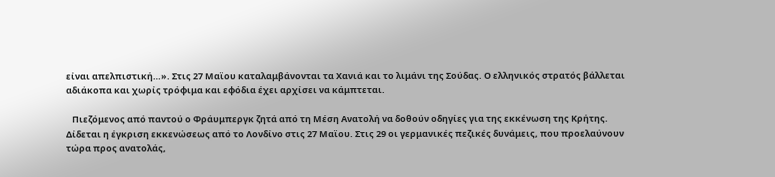είναι απελπιστική…». Στις 27 Μαϊου καταλαμβάνονται τα Χανιά και το λιμάνι της Σούδας. Ο ελληνικός στρατός βάλλεται αδιάκοπα και χωρίς τρόφιμα και εφόδια έχει αρχίσει να κάμπτεται.

   Πιεζόμενος από παντού ο Φράυμπεργκ ζητά από τη Μέση Ανατολή να δοθούν οδηγίες για της εκκένωση της Κρήτης. Δίδεται η έγκριση εκκενώσεως από το Λονδίνο στις 27 Μαϊου. Στις 29 οι γερμανικές πεζικές δυνάμεις, που προελαύνουν τώρα προς ανατολάς,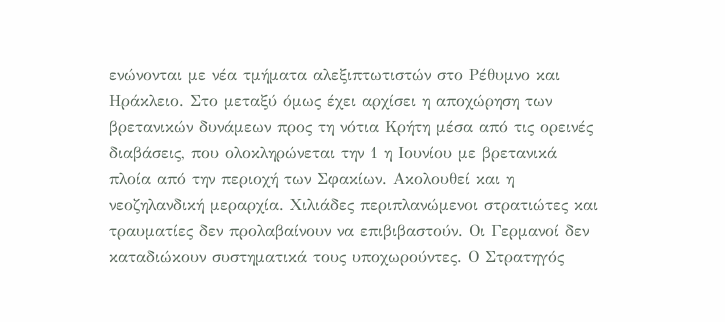ενώνονται με νέα τμήματα αλεξιπτωτιστών στο Ρέθυμνο και Ηράκλειο. Στο μεταξύ όμως έχει αρχίσει η αποχώρηση των βρετανικών δυνάμεων προς τη νότια Κρήτη μέσα από τις ορεινές διαβάσεις, που ολοκληρώνεται την 1 η Ιουνίου με βρετανικά πλοία από την περιοχή των Σφακίων. Ακολουθεί και η νεοζηλανδική μεραρχία. Χιλιάδες περιπλανώμενοι στρατιώτες και τραυματίες δεν προλαβαίνουν να επιβιβαστούν. Οι Γερμανοί δεν καταδιώκουν συστηματικά τους υποχωρούντες. Ο Στρατηγός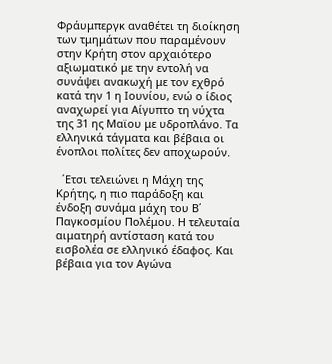Φράυμπεργκ αναθέτει τη διοίκηση των τμημάτων που παραμένουν στην Κρήτη στον αρχαιότερο αξιωματικό με την εντολή να συνάψει ανακωχή με τον εχθρό κατά την 1 η Ιουνίου, ενώ ο ίδιος αναχωρεί για Αίγυπτο τη νύχτα της 31 ης Μαϊου με υδροπλάνο. Τα ελληνικά τάγματα και βέβαια οι ένοπλοι πολίτες δεν αποχωρούν.

  ΄Ετσι τελειώνει η Μάχη της Κρήτης, η πιο παράδοξη και ένδοξη συνάμα μάχη του Β΄ Παγκοσμίου Πολέμου. Η τελευταία αιματηρή αντίσταση κατά του εισβολέα σε ελληνικό έδαφος. Και βέβαια για τον Αγώνα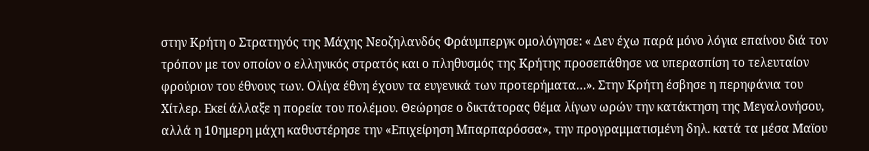στην Κρήτη ο Στρατηγός της Μάχης Νεοζηλανδός Φράυμπεργκ ομολόγησε: « Δεν έχω παρά μόνο λόγια επαίνου διά τον τρόπον με τον οποίον ο ελληνικός στρατός και ο πληθυσμός της Κρήτης προσεπάθησε να υπερασπίση το τελευταίον φρούριον του έθνους των. Ολίγα έθνη έχουν τα ευγενικά των προτερήματα…». Στην Κρήτη έσβησε η περηφάνια του Χίτλερ. Εκεί άλλαξε η πορεία του πολέμου. Θεώρησε ο δικτάτορας θέμα λίγων ωρών την κατάκτηση της Μεγαλονήσου, αλλά η 10ημερη μάχη καθυστέρησε την «Επιχείρηση Μπαρπαρόσσα», την προγραμματισμένη δηλ. κατά τα μέσα Μαϊου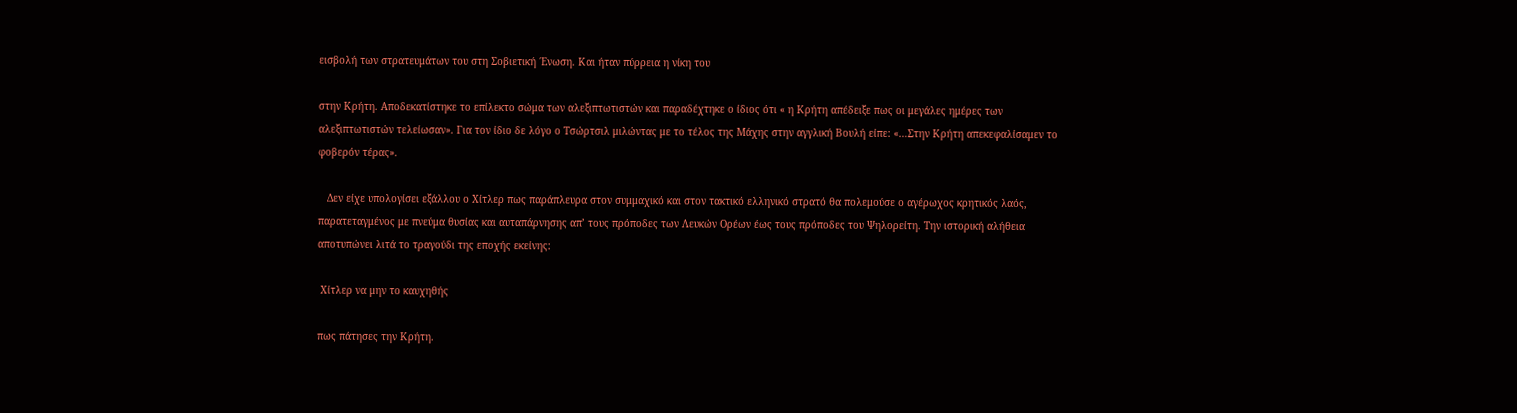εισβολή των στρατευμάτων του στη Σοβιετική ΄Ενωση. Και ήταν πύρρεια η νίκη του

στην Κρήτη. Αποδεκατίστηκε το επίλεκτο σώμα των αλεξιπτωτιστών και παραδέχτηκε ο ίδιος ότι « η Κρήτη απέδειξε πως οι μεγάλες ημέρες των αλεξιπτωτιστών τελείωσαν». Για τον ίδιο δε λόγο ο Τσώρτσιλ μιλώντας με το τέλος της Μάχης στην αγγλική Βουλή είπε: «…Στην Κρήτη απεκεφαλίσαμεν το φοβερόν τέρας».

   Δεν είχε υπολογίσει εξάλλου ο Χίτλερ πως παράπλευρα στον συμμαχικό και στον τακτικό ελληνικό στρατό θα πολεμούσε ο αγέρωχος κρητικός λαός, παρατεταγμένος με πνεύμα θυσίας και αυταπάρνησης απ’ τους πρόποδες των Λευκών Ορέων έως τους πρόποδες του Ψηλορείτη. Την ιστορική αλήθεια αποτυπώνει λιτά το τραγούδι της εποχής εκείνης:

 Χίτλερ να μην το καυχηθής

πως πάτησες την Κρήτη.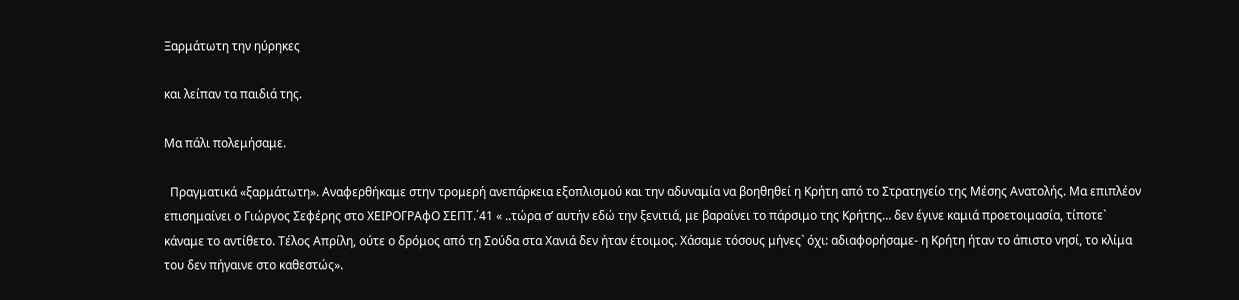Ξαρμάτωτη την ηύρηκες

και λείπαν τα παιδιά της.

Μα πάλι πολεμήσαμε.

  Πραγματικά «ξαρμάτωτη». Αναφερθήκαμε στην τρομερή ανεπάρκεια εξοπλισμού και την αδυναμία να βοηθηθεί η Κρήτη από το Στρατηγείο της Μέσης Ανατολής. Μα επιπλέον επισημαίνει ο Γιώργος Σεφέρης στο ΧΕΙΡΟΓΡΑφΟ ΣΕΠΤ.΄41 « ..τώρα σ’ αυτήν εδώ την ξενιτιά, με βαραίνει το πάρσιμο της Κρήτης… δεν έγινε καμιά προετοιμασία, τίποτε` κάναμε το αντίθετο. Τέλος Απρίλη, ούτε ο δρόμος από τη Σούδα στα Χανιά δεν ήταν έτοιμος. Χάσαμε τόσους μήνες` όχι: αδιαφορήσαμε- η Κρήτη ήταν το άπιστο νησί, το κλίμα του δεν πήγαινε στο καθεστώς».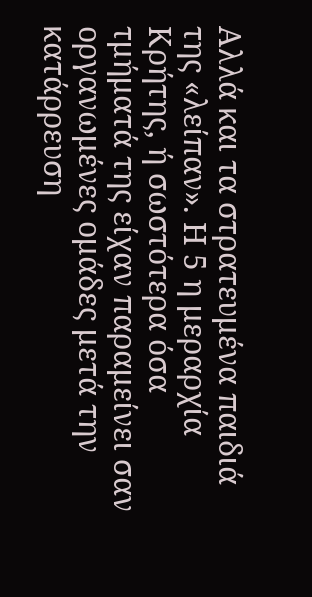Αλλά και τα στρατευμένα παιδιά της «λείπαν». Η 5 η μεραρχία Κρήτης, ή σωστότερα όσα τμήματά της είχαν παραμείνει σαν οργανωμένες ομάδες μετά την κατάρρευση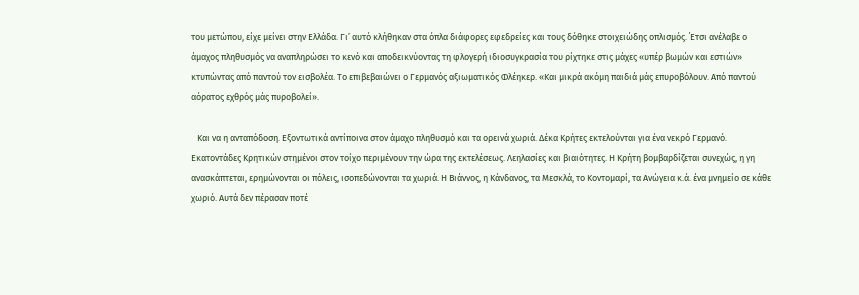του μετώπου, είχε μείνει στην Ελλάδα. Γι’ αυτό κλήθηκαν στα όπλα διάφορες εφεδρείες και τους δόθηκε στοιχειώδης οπλισμός. ΄Ετσι ανέλαβε ο άμαχος πληθυσμός να αναπληρώσει το κενό και αποδεικνύοντας τη φλογερή ιδιοσυγκρασία του ρίχτηκε στις μάχες «υπέρ βωμών και εστιών» κτυπώντας από παντού τον εισβολέα. Το επιβεβαιώνει ο Γερμανός αξιωματικός Φλέηκερ. «Και μικρά ακόμη παιδιά μάς επυροβόλουν. Από παντού αόρατος εχθρός μάς πυροβολεί».

   Και να η ανταπόδοση. Εξοντωτικά αντίποινα στον άμαχο πληθυσμό και τα ορεινά χωριά. Δέκα Κρήτες εκτελούνται για ένα νεκρό Γερμανό. Εκατοντάδες Κρητικών στημένοι στον τοίχο περιμένουν την ώρα της εκτελέσεως. Λεηλασίες και βιαιότητες. Η Κρήτη βομβαρδίζεται συνεχώς, η γη ανασκάπτεται, ερημώνονται οι πόλεις, ισοπεδώνονται τα χωριά. Η Βιάννος, η Κάνδανος, τα Μεσκλά, το Κοντομαρί, τα Ανώγεια κ.ά. ένα μνημείο σε κάθε χωριό. Αυτά δεν πέρασαν ποτέ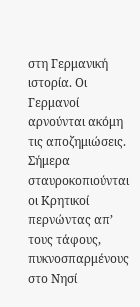στη Γερμανική ιστορία. Οι Γερμανοί αρνούνται ακόμη τις αποζημιώσεις. Σήμερα σταυροκοπιούνται οι Κρητικοί περνώντας απ’ τους τάφους, πυκνοσπαρμένους στο Νησί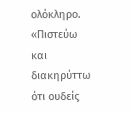ολόκληρο. «Πιστεύω και διακηρύττω ότι ουδείς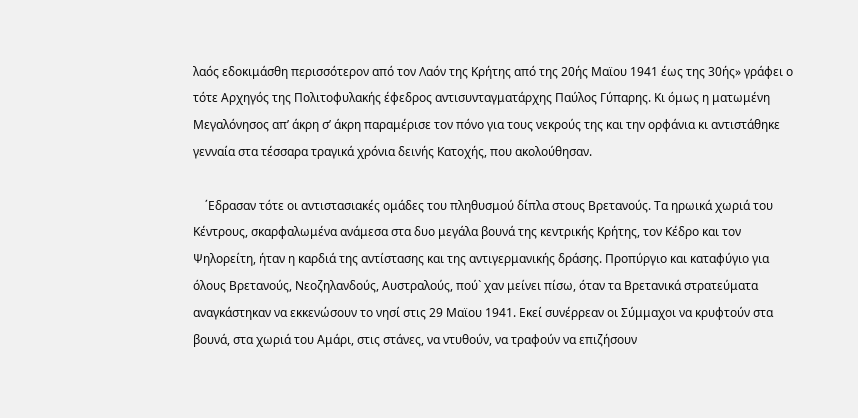λαός εδοκιμάσθη περισσότερον από τον Λαόν της Κρήτης από της 20ής Μαϊου 1941 έως της 30ής» γράφει ο τότε Αρχηγός της Πολιτοφυλακής έφεδρος αντισυνταγματάρχης Παύλος Γύπαρης. Κι όμως η ματωμένη Μεγαλόνησος απ’ άκρη σ’ άκρη παραμέρισε τον πόνο για τους νεκρούς της και την ορφάνια κι αντιστάθηκε γενναία στα τέσσαρα τραγικά χρόνια δεινής Κατοχής, που ακολούθησαν.

    ΄Εδρασαν τότε οι αντιστασιακές ομάδες του πληθυσμού δίπλα στους Βρετανούς. Τα ηρωικά χωριά του Κέντρους, σκαρφαλωμένα ανάμεσα στα δυο μεγάλα βουνά της κεντρικής Κρήτης, τον Κέδρο και τον Ψηλορείτη, ήταν η καρδιά της αντίστασης και της αντιγερμανικής δράσης. Προπύργιο και καταφύγιο για όλους Βρετανούς, Νεοζηλανδούς, Αυστραλούς, πού` χαν μείνει πίσω, όταν τα Βρετανικά στρατεύματα αναγκάστηκαν να εκκενώσουν το νησί στις 29 Μαϊου 1941. Εκεί συνέρρεαν οι Σύμμαχοι να κρυφτούν στα βουνά, στα χωριά του Αμάρι, στις στάνες, να ντυθούν, να τραφούν να επιζήσουν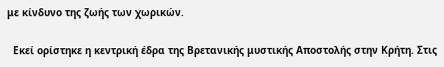με κίνδυνο της ζωής των χωρικών.

  Εκεί ορίστηκε η κεντρική έδρα της Βρετανικής μυστικής Αποστολής στην Κρήτη. Στις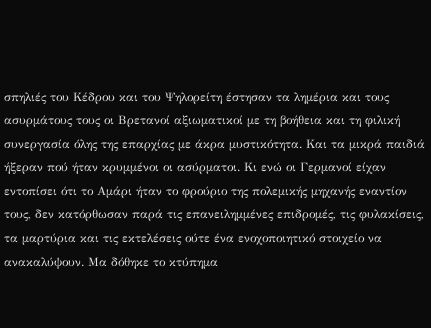σπηλιές του Κέδρου και του Ψηλορείτη έστησαν τα λημέρια και τους ασυρμάτους τους οι Βρετανοί αξιωματικοί με τη βοήθεια και τη φιλική συνεργασία όλης της επαρχίας με άκρα μυστικότητα. Και τα μικρά παιδιά ήξεραν πού ήταν κρυμμένοι οι ασύρματοι. Κι ενώ οι Γερμανοί είχαν εντοπίσει ότι το Αμάρι ήταν το φρούριο της πολεμικής μηχανής εναντίον τους, δεν κατόρθωσαν παρά τις επανειλημμένες επιδρομές, τις φυλακίσεις, τα μαρτύρια και τις εκτελέσεις ούτε ένα ενοχοποιητικό στοιχείο να ανακαλύψουν. Μα δόθηκε το κτύπημα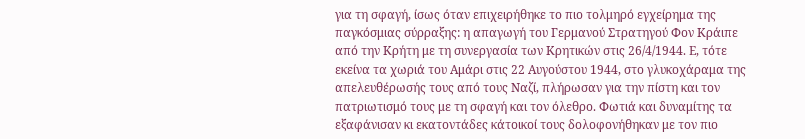για τη σφαγή, ίσως όταν επιχειρήθηκε το πιο τολμηρό εγχείρημα της παγκόσμιας σύρραξης: η απαγωγή του Γερμανού Στρατηγού Φον Κράιπε από την Κρήτη με τη συνεργασία των Κρητικών στις 26/4/1944. Ε, τότε εκείνα τα χωριά του Αμάρι στις 22 Αυγούστου 1944, στο γλυκοχάραμα της απελευθέρωσής τους από τους Ναζί, πλήρωσαν για την πίστη και τον πατριωτισμό τους με τη σφαγή και τον όλεθρο. Φωτιά και δυναμίτης τα εξαφάνισαν κι εκατοντάδες κάτοικοί τους δολοφονήθηκαν με τον πιο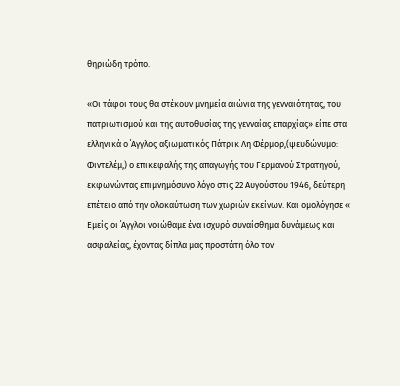θηριώδη τρόπο.

«Οι τάφοι τους θα στέκουν μνημεία αιώνια της γενναιότητας, του πατριωτισμού και της αυτοθυσίας της γενναίας επαρχίας» είπε στα ελληνικά ο ΄Αγγλος αξιωματικός Πάτρικ Λη Φέρμορ,(ψευδώνυμο: Φιντελέμ,) ο επικεφαλής της απαγωγής του Γερμανού Στρατηγού, εκφωνώντας επιμνημόσυνο λόγο στις 22 Αυγούστου 1946, δεύτερη επέτειο από την ολοκαύτωση των χωριών εκείνων. Και ομολόγησε « Εμείς οι ΄Αγγλοι νοιώθαμε ένα ισχυρό συναίσθημα δυνάμεως και ασφαλείας, έχοντας δίπλα μας προστάτη όλο τον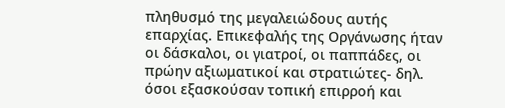πληθυσμό της μεγαλειώδους αυτής επαρχίας. Επικεφαλής της Οργάνωσης ήταν οι δάσκαλοι, οι γιατροί, οι παππάδες, οι πρώην αξιωματικοί και στρατιώτες- δηλ. όσοι εξασκούσαν τοπική επιρροή και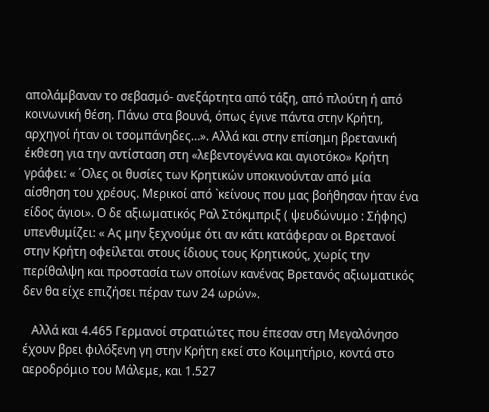απολάμβαναν το σεβασμό- ανεξάρτητα από τάξη, από πλούτη ή από κοινωνική θέση. Πάνω στα βουνά, όπως έγινε πάντα στην Κρήτη, αρχηγοί ήταν οι τσομπάνηδες…». Αλλά και στην επίσημη βρετανική έκθεση για την αντίσταση στη «λεβεντογέννα και αγιοτόκο» Κρήτη γράφει: « ΄Ολες οι θυσίες των Κρητικών υποκινούνταν από μία αίσθηση του χρέους. Μερικοί από `κείνους που μας βοήθησαν ήταν ένα είδος άγιοι». Ο δε αξιωματικός Ραλ Στόκμπριξ ( ψευδώνυμο : Σήφης) υπενθυμίζει: « Ας μην ξεχνούμε ότι αν κάτι κατάφεραν οι Βρετανοί στην Κρήτη οφείλεται στους ίδιους τους Κρητικούς, χωρίς την περίθαλψη και προστασία των οποίων κανένας Βρετανός αξιωματικός δεν θα είχε επιζήσει πέραν των 24 ωρών».

   Αλλά και 4.465 Γερμανοί στρατιώτες που έπεσαν στη Μεγαλόνησο έχουν βρει φιλόξενη γη στην Κρήτη εκεί στο Κοιμητήριο, κοντά στο αεροδρόμιο του Μάλεμε, και 1.527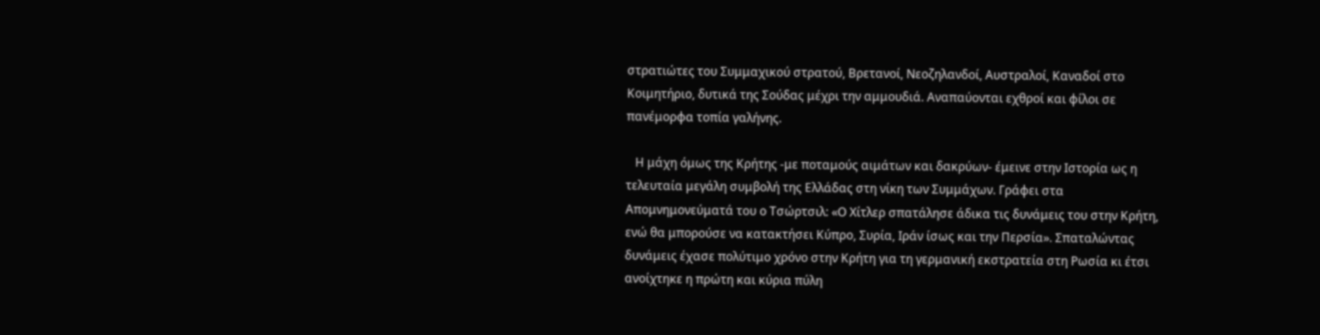στρατιώτες του Συμμαχικού στρατού, Βρετανοί, Νεοζηλανδοί, Αυστραλοί, Καναδοί στο Κοιμητήριο, δυτικά της Σούδας μέχρι την αμμουδιά. Αναπαύονται εχθροί και φίλοι σε πανέμορφα τοπία γαλήνης.

   Η μάχη όμως της Κρήτης -με ποταμούς αιμάτων και δακρύων- έμεινε στην Ιστορία ως η τελευταία μεγάλη συμβολή της Ελλάδας στη νίκη των Συμμάχων. Γράφει στα Απομνημονεύματά του ο Τσώρτσιλ: «Ο Χίτλερ σπατάλησε άδικα τις δυνάμεις του στην Κρήτη, ενώ θα μπορούσε να κατακτήσει Κύπρο, Συρία, Ιράν ίσως και την Περσία». Σπαταλώντας δυνάμεις έχασε πολύτιμο χρόνο στην Κρήτη για τη γερμανική εκστρατεία στη Ρωσία κι έτσι ανοίχτηκε η πρώτη και κύρια πύλη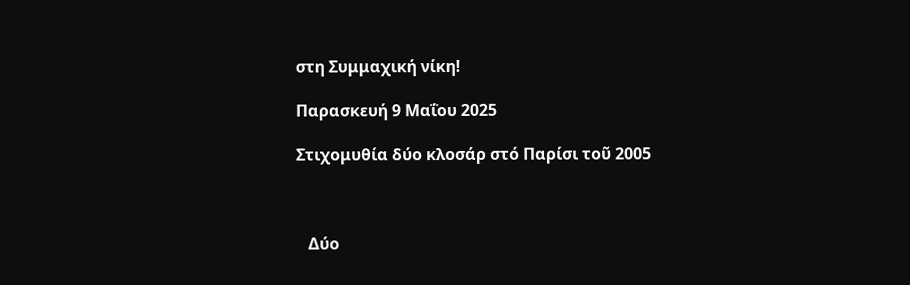στη Συμμαχική νίκη!

Παρασκευή 9 Μαΐου 2025

Στιχομυθία δύο κλοσάρ στό Παρίσι τοῦ 2005



   Δύο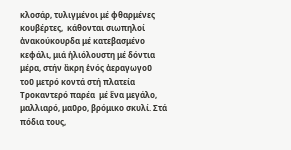κλοσάρ, τυλιγμένοι μέ φθαρμένες κουβέρτες,  κάθονται σιωπηλοί  ἀνακούκουρδα μέ κατεβασμένο κεφάλι, μιά ἡλιόλουστη μέ δόντια μέρα, στήν ἂκρη ἑνός ἀεραγωγοῦ  τοῦ μετρό κοντά στή πλατεία Τροκαντερό παρέα  μέ ἓνα μεγάλο, μαλλιαρό, μαῦρο, βρόμικο σκυλί. Στά πόδια τους,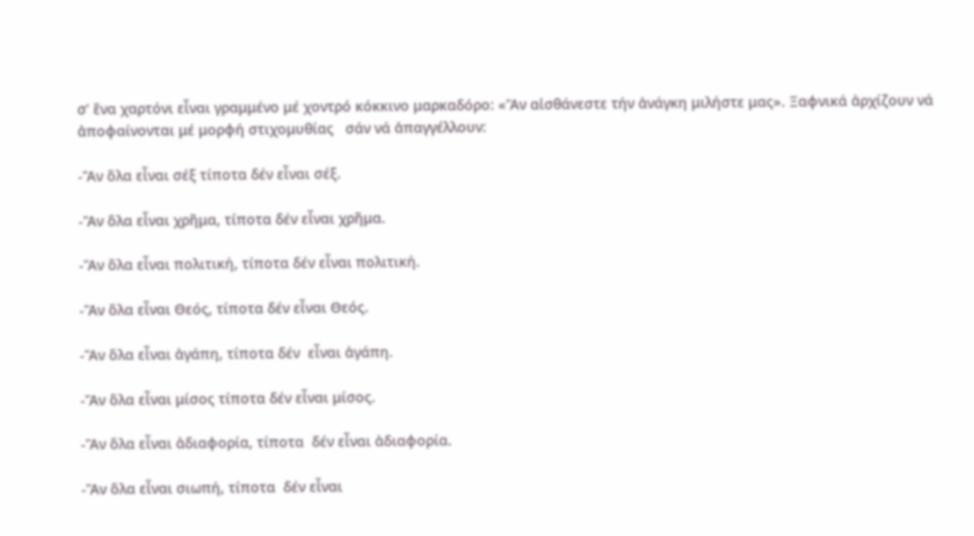σ’ ἓνα χαρτόνι εἶναι γραμμένο μέ χοντρό κόκκινο μαρκαδόρο: «Ἂν αἰσθάνεστε τήν ἀνάγκη μιλήστε μας». Ξαφνικά ἀρχίζουν νά ἀποφαίνονται μέ μορφή στιχομυθίας   σάν νά ἀπαγγέλλουν:

-Ἂν ὃλα εἶναι σέξ τίποτα δέν εἶναι σέξ.

-Ἂν ὃλα εἶναι χρῆμα, τίποτα δέν εἶναι χρῆμα.

-Ἂν ὃλα εἶναι πολιτική, τίποτα δέν εἶναι πολιτική.

-Ἂν ὃλα εἶναι Θεός, τίποτα δέν εἶναι Θεός.

-Ἂν ὃλα εἶναι ἀγάπη, τίποτα δέν  εἶναι ἀγάπη.

-Ἂν ὃλα εἶναι μίσος τίποτα δέν εἶναι μίσος.

-Ἂν ὃλα εἶναι ἀδιαφορία, τίποτα  δέν εἶναι ἀδιαφορία.

-Ἂν ὃλα εἶναι σιωπή, τίποτα  δέν εἶναι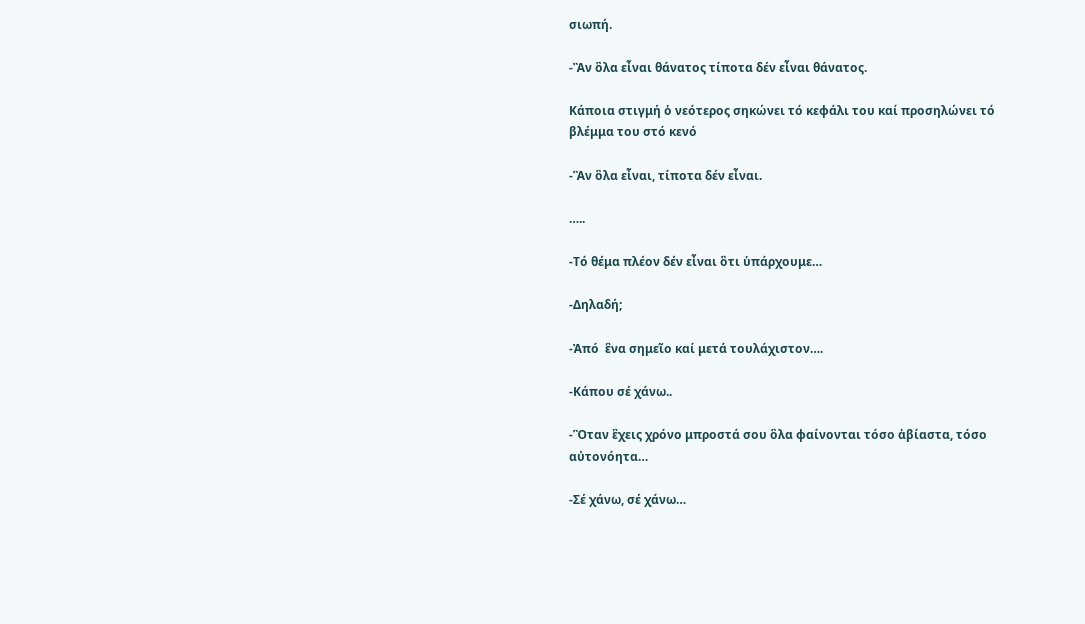σιωπή.

-Ἂν ὃλα εἶναι θάνατος τίποτα δέν εἶναι θάνατος.

Κάποια στιγμή ὁ νεότερος σηκώνει τό κεφάλι του καί προσηλώνει τό βλέμμα του στό κενό

-Ἂν ὃλα εἶναι, τίποτα δέν εἶναι.

…..

-Τό θέμα πλέον δέν εἶναι ὃτι ὑπάρχουμε…

-Δηλαδή;

-Ἀπό  ἓνα σημεῖο καί μετά τουλάχιστον….

-Κάπου σέ χάνω..

-Ὃταν ἒχεις χρόνο μπροστά σου ὃλα φαίνονται τόσο ἀβίαστα, τόσο αὐτονόητα…

-Σέ χάνω, σέ χάνω…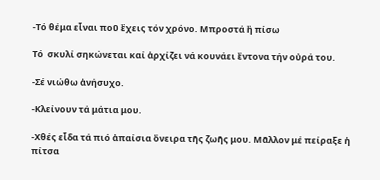-Τό θέμα εἶναι ποῦ ἒχεις τόν χρόνο. Μπροστά ἢ πίσω

Τό  σκυλί σηκώνεται καί ἀρχίζει νά κουνάει ἒντονα τήν οὐρά του.

-Σέ νιώθω ἀνήσυχο.

-Κλείνουν τά μάτια μου.

-Χθές εἶδα τά πιό ἀπαίσια ὂνειρα τῆς ζωῆς μου. Μᾶλλον μέ πείραξε ἡ πίτσα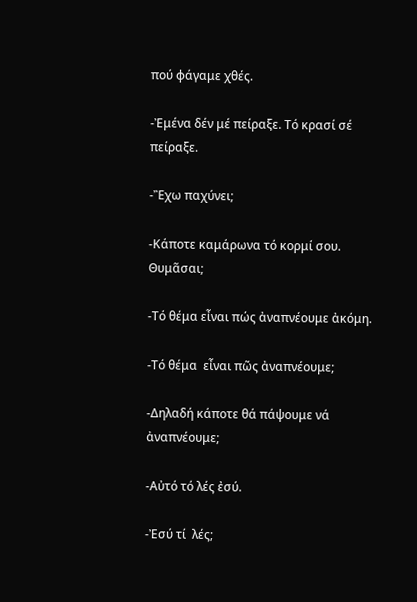πού φάγαμε χθές.

-Ἐμένα δέν μέ πείραξε. Τό κρασί σέ πείραξε.

-Ἒχω παχύνει;

-Κάποτε καμάρωνα τό κορμί σου. Θυμᾶσαι;

-Τό θέμα εἶναι πώς ἀναπνέουμε ἀκόμη.

-Τό θέμα  εἶναι πῶς ἀναπνέουμε;

-Δηλαδή κάποτε θά πάψουμε νά ἀναπνέουμε;

-Αὐτό τό λές ἐσύ.

-Ἐσύ τί  λές;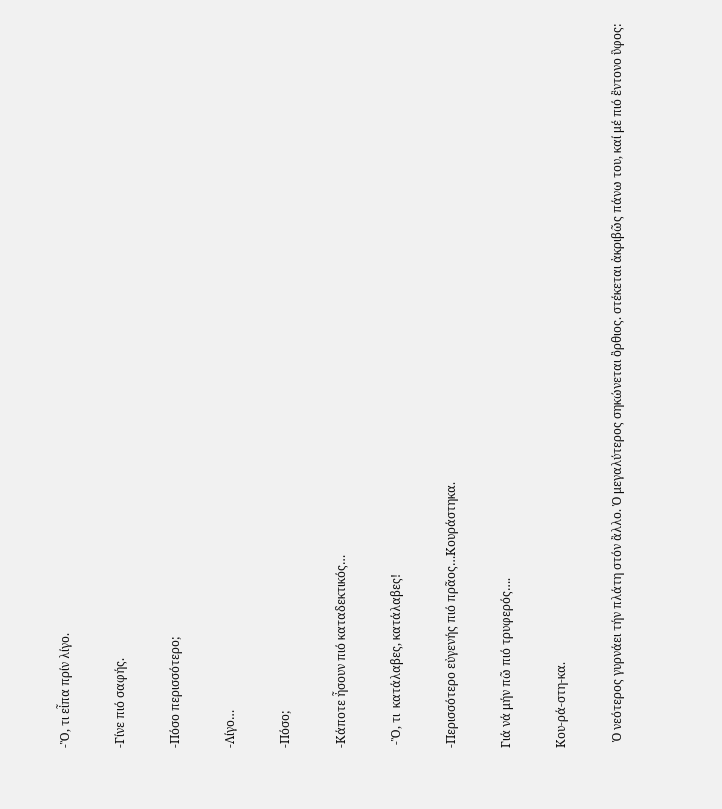-Ὃ, τι εἶπα πρίν λίγο.

-Γίνε πιό σαφής.

-Πόσο περισσότερο;

-Λίγο…

-Πόσο;

-Κάποτε ἦσουν πιό καταδεκτικός…

 -Ὃ, τι  κατάλαβες, κατάλαβες!

-Περισσότερο εὐγενής πιό πρᾶος…Κουράστηκα.

Γιά νά μήν πῶ πιό τρυφερός….

Κου-ρά-στη-κα.

  Ὁ νεότερος γυρνάει τήν πλάτη στόν ἂλλο. Ὁ μεγαλύτερος σηκώνεται ὂρθιος. στέκεται ἀκριβῶς πάνω του, καί μέ πιό ἒντονο ὓφος: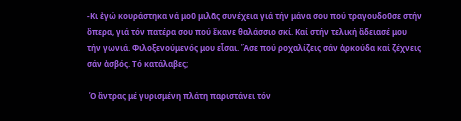-Κι ἐγώ κουράστηκα νά μοῦ μιλᾶς συνέχεια γιά τήν μάνα σου πού τραγουδοῦσε στήν ὂπερα, γιά τόν πατέρα σου πού ἒκανε θαλάσσιο σκί. Καί στήν τελική ἂδειασέ μου τήν γωνιά. Φιλοξενούμενός μου εἶσαι. Ἂσε πού ροχαλίζεις σάν ἀρκούδα καί ζέχνεις σάν ἀσβός. Τό κατάλαβες;

 Ὁ ἂντρας μέ γυρισμένη πλάτη παριστάνει τόν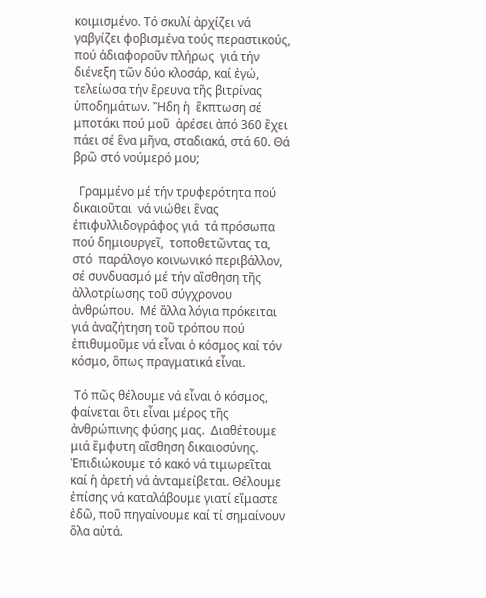κοιμισμένο. Τό σκυλί ἀρχίζει νά γαβγίζει φοβισμένα τούς περαστικούς, πού ἀδιαφοροῦν πλήρως  γιά τήν διένεξη τῶν δύο κλοσάρ, καί ἐγώ, τελείωσα τήν ἒρευνα τῆς βιτρίνας ὑποδημάτων. Ἢδη ἡ  ἒκπτωση σέ  μποτάκι πού μοῦ  ἀρέσει ἀπό 360 ἒχει πάει σέ ἓνα μῆνα, σταδιακά, στά 60. Θά βρῶ στό νούμερό μου;

  Γραμμένο μέ τήν τρυφερότητα πού δικαιοῦται  νά νιώθει ἓνας ἐπιφυλλιδογράφος γιά  τά πρόσωπα πού δημιουργεῖ,  τοποθετῶντας τα, στό  παράλογο κοινωνικό περιβάλλον, σέ συνδυασμό μέ τήν αἲσθηση τῆς ἀλλοτρίωσης τοῦ σύγχρονου ἀνθρώπου.  Μέ ἂλλα λόγια πρόκειται γιά ἀναζήτηση τοῦ τρόπου πού ἐπιθυμοῦμε νά εἶναι ὁ κόσμος καί τόν κόσμο, ὃπως πραγματικά εἶναι.

 Τό πῶς θέλουμε νά εἶναι ὁ κόσμος, φαίνεται ὃτι εἶναι μέρος τῆς ἀνθρώπινης φύσης μας.  Διαθέτουμε μιά ἒμφυτη αἲσθηση δικαιοσύνης. Ἐπιδιώκουμε τό κακό νά τιμωρεῖται καί ἡ ἀρετή νά ἀνταμείβεται. Θέλουμε ἐπίσης νά καταλάβουμε γιατί εἲμαστε ἐδῶ, ποῦ πηγαίνουμε καί τί σημαίνουν ὃλα αὐτά.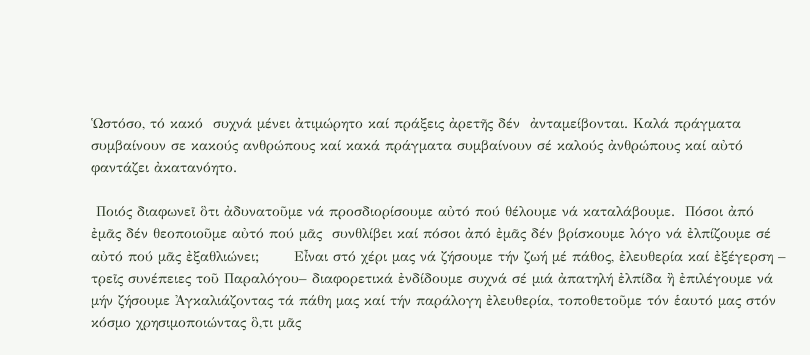Ὡστόσο, τό κακό  συχνά μένει ἀτιμώρητο καί πράξεις ἀρετῆς δέν  ἀνταμείβονται. Καλά πράγματα συμβαίνουν σε κακούς ανθρώπους καί κακά πράγματα συμβαίνουν σέ καλούς ἀνθρώπους καί αὐτό φαντάζει ἀκατανόητο.

 Ποιός διαφωνεῖ ὃτι ἀδυνατοῦμε νά προσδιορίσουμε αὐτό πού θέλουμε νά καταλάβουμε.  Πόσοι ἀπό  ἐμᾶς δέν θεοποιοῦμε αὐτό πού μᾶς  συνθλίβει καί πόσοι ἀπό ἐμᾶς δέν βρίσκουμε λόγο νά ἐλπίζουμε σέ αὐτό πού μᾶς ἐξαθλιώνει;       Εἶναι στό χέρι μας νά ζήσουμε τήν ζωή μέ πάθος, ἐλευθερία καί ἐξέγερση – τρεῖς συνέπειες τοῦ Παραλόγου– διαφορετικά ἐνδίδουμε συχνά σέ μιά ἀπατηλή ἐλπίδα ἢ ἐπιλέγουμε νά μήν ζήσουμε Ἀγκαλιάζοντας τά πάθη μας καί τήν παράλογη ἐλευθερία, τοποθετοῦμε τόν ἑαυτό μας στόν κόσμο χρησιμοποιώντας ὃ,τι μᾶς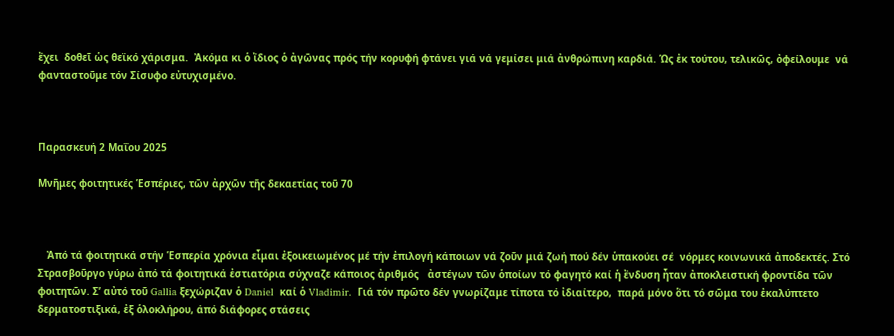ἒχει  δοθεῖ ὡς θεϊκό χάρισμα.  Ἀκόμα κι ὁ ἴδιος ὁ ἀγῶνας πρός τήν κορυφή φτάνει γιά νά γεμίσει μιά ἀνθρώπινη καρδιά. Ὡς ἐκ τούτου, τελικῶς, ὀφείλουμε  νά φανταστοῦμε τόν Σίσυφο εὐτυχισμένο.



Παρασκευή 2 Μαΐου 2025

Μνῆμες φοιτητικές Ἑσπέριες, τῶν ἀρχῶν τῆς δεκαετίας τοῦ 70



   Ἀπό τά φοιτητικά στήν Ἑσπερία χρόνια εἶμαι ἐξοικειωμένος μέ τήν ἐπιλογή κάποιων νά ζοῦν μιά ζωή πού δέν ὑπακούει σέ  νόρμες κοινωνικά ἀποδεκτές. Στό Στρασβοῦργο γύρω ἀπό τά φοιτητικά ἐστιατόρια σύχναζε κάποιος ἀριθμός   ἀστέγων τῶν ὁποίων τό φαγητό καί ἡ ἒνδυση ἦταν ἀποκλειστική φροντίδα τῶν φοιτητῶν. Σ’ αὐτό τοῦ Gallia ξεχώριζαν ὁ Daniel  καί ὁ Vladimir.  Γιά τόν πρῶτο δέν γνωρίζαμε τίποτα τό ἰδιαίτερο,  παρά μόνο ὃτι τό σῶμα του ἐκαλύπτετο δερματοστιξικά, ἐξ ὁλοκλήρου, άπό διάφορες στάσεις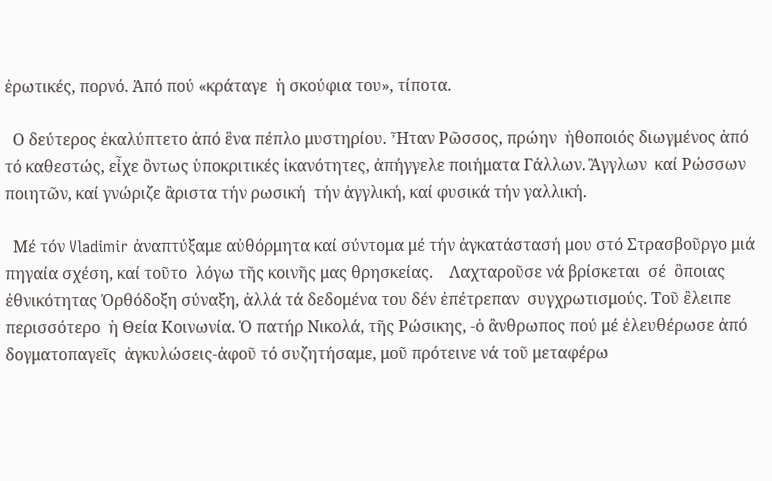ἐρωτικές, πορνό. Ἀπό πού «κράταγε  ἡ σκούφια του», τίποτα.

  Ο δεύτερος ἐκαλύπτετο ἀπό ἓνα πέπλο μυστηρίου. Ἦταν Ρῶσσος, πρώην  ἠθοποιός διωγμένος ἀπό τό καθεστώς, εἶχε ὂντως ὑποκριτικές ἰκανότητες, ἀπήγγελε ποιήματα Γάλλων. Ἂγγλων  καί Ρώσσων  ποιητῶν, καί γνώριζε ἂριστα τήν ρωσική  τήν ἀγγλική, καί φυσικά τήν γαλλική.

  Μέ τόν Vladimir ἀναπτύξαμε αὐθόρμητα καί σύντομα μέ τήν ἀγκατάστασή μου στό Στρασβοῦργο μιά πηγαία σχέση, καί τοῦτο  λόγω τῆς κοινῆς μας θρησκείας.    Λαχταροῦσε νά βρίσκεται  σέ  ὃποιας ἐθνικότητας Ὀρθόδοξη σύναξη, ἀλλά τά δεδομένα του δέν ἐπέτρεπαν  συγχρωτισμούς. Τοῦ ἒλειπε περισσότερο  ἡ Θεία Κοινωνία. Ὁ πατήρ Νικολά, τῆς Ρώσικης, -ὁ ἂνθρωπος πού μέ ἐλευθέρωσε ἀπό δογματοπαγεῖς  ἀγκυλώσεις-ἀφοῦ τό συζητήσαμε, μοῦ πρότεινε νά τοῦ μεταφέρω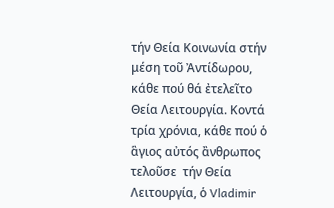τήν Θεία Κοινωνία στήν μέση τοῦ Ἀντίδωρου, κάθε πού θά ἐτελεῖτο Θεία Λειτουργία. Κοντά τρία χρόνια, κάθε πού ὁ ἃγιος αὐτός ἂνθρωπος τελοῦσε  τήν Θεία Λειτουργία, ὁ Vladimir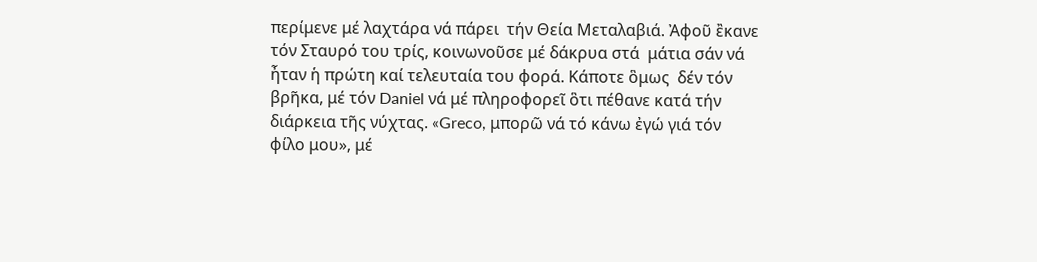περίμενε μέ λαχτάρα νά πάρει  τήν Θεία Μεταλαβιά. Ἀφοῦ ἒκανε τόν Σταυρό του τρίς, κοινωνοῦσε μέ δάκρυα στά  μάτια σάν νά ἦταν ἡ πρώτη καί τελευταία του φορά. Κάποτε ὃμως  δέν τόν βρῆκα, μέ τόν Daniel νά μέ πληροφορεῖ ὃτι πέθανε κατά τήν διάρκεια τῆς νύχτας. «Greco, μπορῶ νά τό κάνω ἐγώ γιά τόν φίλο μου», μέ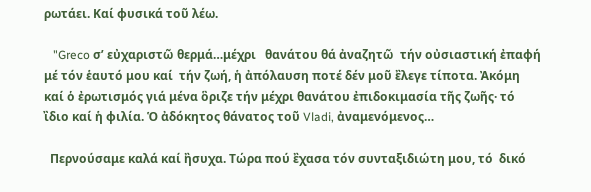ρωτάει. Καί φυσικά τοῦ λέω.

   "Greco σ’ εὐχαριστῶ θερμά…μέχρι   θανάτου θά ἀναζητῶ  τήν οὐσιαστική ἐπαφή μέ τόν ἑαυτό μου καί  τήν ζωή, ἡ ἀπόλαυση ποτέ δέν μοῦ ἒλεγε τίποτα. Ἀκόμη καί ὁ ἐρωτισμός γιά μένα ὃριζε τήν μέχρι θανάτου ἐπιδοκιμασία τῆς ζωῆς· τό  ἲδιο καί ἡ φιλία. Ὁ ἀδόκητος θάνατος τοῦ Vladi, ἀναμενόμενος…

  Περνούσαμε καλά καί ἢσυχα. Τώρα πού ἒχασα τόν συνταξιδιώτη μου, τό  δικό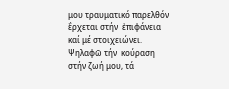μου τραυματικό παρελθόν ἒρχεται στήν  ἐπιφάνεια καί μέ στοιχειώνει. Ψηλαφῶ τήν  κούραση στήν ζωή μου, τά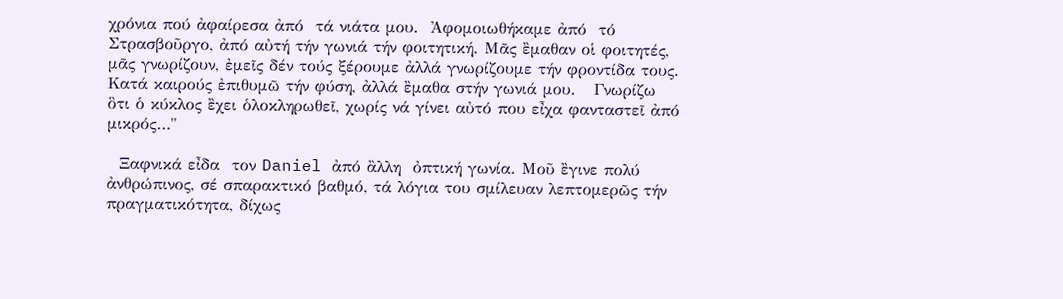χρόνια πού ἀφαίρεσα ἀπό  τά νιάτα μου.  Ἀφομοιωθήκαμε ἀπό  τό Στρασβοῦργο, ἀπό αὐτή τήν γωνιά τήν φοιτητική. Μᾶς ἒμαθαν οἱ φοιτητές, μᾶς γνωρίζουν, ἐμεῖς δέν τούς ξέρουμε ἀλλά γνωρίζουμε τήν φροντίδα τους.  Κατά καιρούς ἐπιθυμῶ τήν φύση, ἀλλά ἒμαθα στήν γωνιά μου.   Γνωρίζω  ὃτι ὁ κύκλος ἒχει ὁλοκληρωθεῖ, χωρίς νά γίνει αὐτό που εἶχα φανταστεῖ ἀπό μικρός…"

  Ξαφνικά εἶδα  τον Daniel ἀπό ἂλλη  ὀπτική γωνία. Μοῦ ἒγινε πολύ ἀνθρώπινος, σέ σπαρακτικό βαθμό, τά λόγια του σμίλευαν λεπτομερῶς τήν πραγματικότητα, δίχως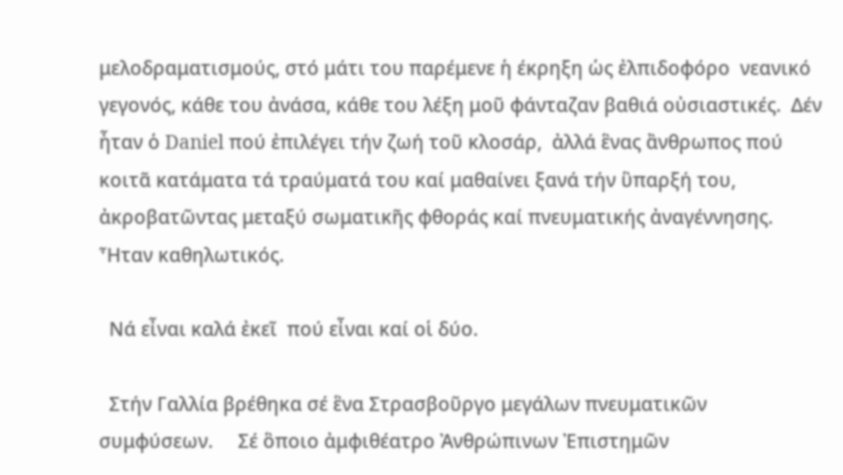μελοδραματισμούς, στό μάτι του παρέμενε ἡ έκρηξη ὡς ἐλπιδοφόρο  νεανικό γεγονός, κάθε του ἀνάσα, κάθε του λέξη μοῦ φάνταζαν βαθιά οὐσιαστικές.  Δέν ἦταν ὁ Daniel πού ἐπιλέγει τήν ζωή τοῦ κλοσάρ,  ἀλλά ἓνας ἂνθρωπος πού κοιτᾶ κατάματα τά τραύματά του καί μαθαίνει ξανά τήν ὓπαρξή του, ἀκροβατῶντας μεταξύ σωματικῆς φθοράς καί πνευματικής ἀναγέννησης. Ἦταν καθηλωτικός.

  Νά εἶναι καλά ἐκεῖ  πού εἶναι καί οἱ δύο.

  Στήν Γαλλία βρέθηκα σέ ἓνα Στρασβοῦργο μεγάλων πνευματικῶν συμφύσεων.     Σέ ὃποιο ἀμφιθέατρο Ἀνθρώπινων Ἐπιστημῶν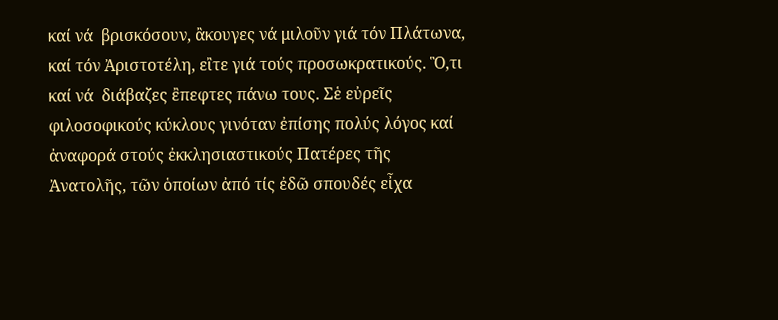καί νά  βρισκόσουν, ἂκουγες νά μιλοῦν γιά τόν Πλάτωνα, καί τόν Ἀριστοτέλη, εἲτε γιά τούς προσωκρατικούς. Ὃ,τι καί νά  διάβαζες ἒπεφτες πάνω τους. Σἑ εὐρεῖς φιλοσοφικούς κύκλους γινόταν ἐπίσης πολύς λόγος καί ἀναφορά στούς ἐκκλησιαστικούς Πατέρες τῆς Ἀνατολῆς, τῶν ὁποίων ἀπό τίς ἐδῶ σπουδές εἶχα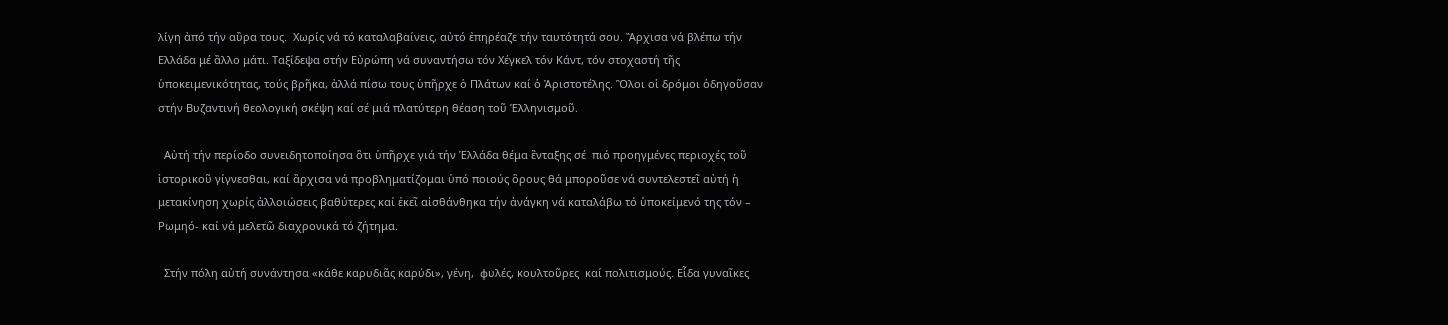λίγη ἀπό τήν αὒρα τους.  Χωρίς νά τό καταλαβαίνεις, αὐτό ἐπηρέαζε τήν ταυτότητά σου. Ἂρχισα νά βλέπω τήν Ελλάδα μέ ἂλλο μάτι. Ταξίδεψα στήν Εὐρώπη νά συναντήσω τόν Χέγκελ τόν Κάντ, τόν στοχαστή τῆς ὑποκειμενικότητας, τούς βρῆκα, ἀλλά πίσω τους ὑπῆρχε ὁ Πλάτων καί ὁ Ἀριστοτέλης. Ὃλοι οἱ δρόμοι ὁδηγοῦσαν στήν Βυζαντινή θεολογική σκέψη καί σέ μιά πλατύτερη θέαση τοῦ Ἑλληνισμοῦ.

  Αὐτή τήν περίοδο συνειδητοποίησα ὃτι ὑπῆρχε γιά τήν Ἑλλάδα θέμα ἒνταξης σέ  πιό προηγμένες περιοχές τοῦ ἱστορικοῦ γίγνεσθαι, καί ἂρχισα νά προβληματίζομαι ὑπό ποιούς ὃρους θά μποροῦσε νά συντελεστεῖ αὐτή ἡ μετακίνηση χωρίς ἀλλοιώσεις βαθύτερες καί ἐκεῖ αἰσθάνθηκα τήν ἀνάγκη νά καταλάβω τό ὑποκείμενό της τόν – Ρωμηό- καί νά μελετῶ διαχρονικά τό ζήτημα.

  Στήν πόλη αὐτή συνάντησα «κάθε καρυδιᾶς καρύδι», γένη,  φυλές, κουλτοῦρες  καί πολιτισμούς. Εἶδα γυναῖκες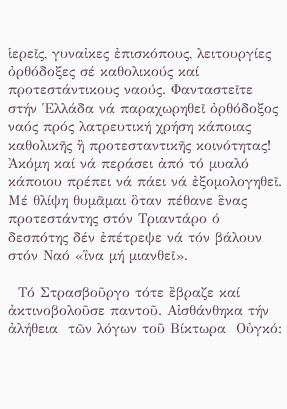ἱερεῖς, γυναἰκες ἐπισκόπους, λειτουργίες ὀρθόδοξες σέ καθολικούς καί προτεστάντικους ναούς. Φανταστεῖτε στήν Ἑλλάδα νά παραχωρηθεῖ ὀρθόδοξος ναός πρός λατρευτική χρήση κάποιας καθολικῆς ἢ προτεσταντικῆς κοινότητας! Ἀκόμη καί νά περάσει ἀπό τό μυαλό κάποιου πρέπει νά πάει νά ἐξομολογηθεῖ. Μέ θλίψη θυμᾶμαι ὃταν πέθανε ἓνας προτεστάντης στόν Τριαντάρο ό δεσπότης δέν ἐπέτρεψε νά τόν βάλουν στόν Ναό «ἳνα μή μιανθεῖ».

  Τό Στρασβοῦργο τότε ἒβραζε καί ἀκτινοβολοῦσε παντοῦ. Αἰσθάνθηκα τήν ἀλήθεια  τῶν λόγων τοῦ Βίκτωρα  Οὐγκό: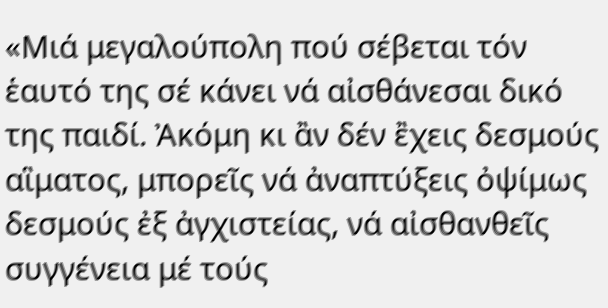«Μιά μεγαλούπολη πού σέβεται τόν ἑαυτό της σέ κάνει νά αἰσθάνεσαι δικό της παιδί. Ἀκόμη κι ἂν δέν ἒχεις δεσμούς αἳματος, μπορεῖς νά ἀναπτύξεις ὀψίμως δεσμούς ἐξ ἀγχιστείας, νά αἰσθανθεῖς συγγένεια μέ τούς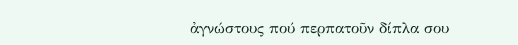ἀγνώστους πού περπατοῦν δίπλα σου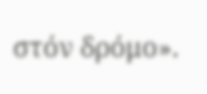στόν δρόμο».